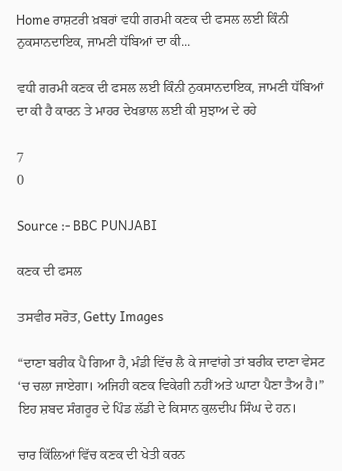Home ਰਾਸ਼ਟਰੀ ਖ਼ਬਰਾਂ ਵਧੀ ਗਰਮੀ ਕਣਕ ਦੀ ਫਸਲ ਲਈ ਕਿੰਨੀ ਨੁਕਸਾਨਦਾਇਕ, ਜਾਮਣੀ ਧੱਬਿਆਂ ਦਾ ਕੀ...

ਵਧੀ ਗਰਮੀ ਕਣਕ ਦੀ ਫਸਲ ਲਈ ਕਿੰਨੀ ਨੁਕਸਾਨਦਾਇਕ, ਜਾਮਣੀ ਧੱਬਿਆਂ ਦਾ ਕੀ ਹੈ ਕਾਰਨ ਤੇ ਮਾਹਰ ਦੇਖਭਾਲ ਲਈ ਕੀ ਸੁਝਾਅ ਦੇ ਰਹੇ

7
0

Source :- BBC PUNJABI

ਕਣਕ ਦੀ ਫਸਲ

ਤਸਵੀਰ ਸਰੋਤ, Getty Images

“ਦਾਣਾ ਬਰੀਕ ਪੈ ਗਿਆ ਹੈ, ਮੰਡੀ ਵਿੱਚ ਲੈ ਕੇ ਜਾਵਾਂਗੇ ਤਾਂ ਬਰੀਕ ਦਾਣਾ ਵੇਸਟ ‘ਚ ਚਲਾ ਜਾਏਗਾ। ਅਜਿਹੀ ਕਣਕ ਵਿਕੇਗੀ ਨਹੀਂ ਅਤੇ ਘਾਟਾ ਪੈਣਾ ਤੈਅ ਹੈ।” ਇਹ ਸ਼ਬਦ ਸੰਗਰੂਰ ਦੇ ਪਿੰਡ ਲੱਡੀ ਦੇ ਕਿਸਾਨ ਕੁਲਦੀਪ ਸਿੰਘ ਦੇ ਹਨ।

ਚਾਰ ਕਿੱਲਿਆਂ ਵਿੱਚ ਕਣਕ ਦੀ ਖੇਤੀ ਕਰਨ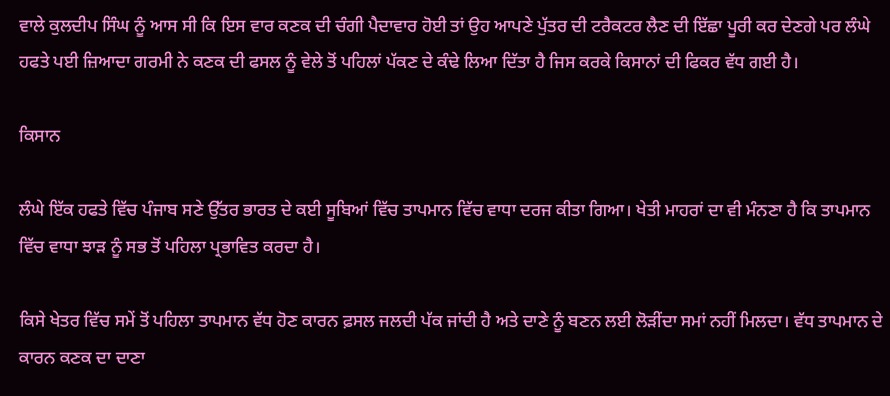ਵਾਲੇ ਕੁਲਦੀਪ ਸਿੰਘ ਨੂੰ ਆਸ ਸੀ ਕਿ ਇਸ ਵਾਰ ਕਣਕ ਦੀ ਚੰਗੀ ਪੈਦਾਵਾਰ ਹੋਈ ਤਾਂ ਉਹ ਆਪਣੇ ਪੁੱਤਰ ਦੀ ਟਰੈਕਟਰ ਲੈਣ ਦੀ ਇੱਛਾ ਪੂਰੀ ਕਰ ਦੇਣਗੇ ਪਰ ਲੰਘੇ ਹਫਤੇ ਪਈ ਜ਼ਿਆਦਾ ਗਰਮੀ ਨੇ ਕਣਕ ਦੀ ਫਸਲ ਨੂੰ ਵੇਲੇ ਤੋਂ ਪਹਿਲਾਂ ਪੱਕਣ ਦੇ ਕੰਢੇ ਲਿਆ ਦਿੱਤਾ ਹੈ ਜਿਸ ਕਰਕੇ ਕਿਸਾਨਾਂ ਦੀ ਫਿਕਰ ਵੱਧ ਗਈ ਹੈ।

ਕਿਸਾਨ

ਲੰਘੇ ਇੱਕ ਹਫਤੇ ਵਿੱਚ ਪੰਜਾਬ ਸਣੇ ਉੱਤਰ ਭਾਰਤ ਦੇ ਕਈ ਸੂਬਿਆਂ ਵਿੱਚ ਤਾਪਮਾਨ ਵਿੱਚ ਵਾਧਾ ਦਰਜ ਕੀਤਾ ਗਿਆ। ਖੇਤੀ ਮਾਹਰਾਂ ਦਾ ਵੀ ਮੰਨਣਾ ਹੈ ਕਿ ਤਾਪਮਾਨ ਵਿੱਚ ਵਾਧਾ ਝਾੜ ਨੂੰ ਸਭ ਤੋਂ ਪਹਿਲਾ ਪ੍ਰਭਾਵਿਤ ਕਰਦਾ ਹੈ।

ਕਿਸੇ ਖੇਤਰ ਵਿੱਚ ਸਮੇਂ ਤੋਂ ਪਹਿਲਾ ਤਾਪਮਾਨ ਵੱਧ ਹੋਣ ਕਾਰਨ ਫ਼ਸਲ ਜਲਦੀ ਪੱਕ ਜਾਂਦੀ ਹੈ ਅਤੇ ਦਾਣੇ ਨੂੰ ਬਣਨ ਲਈ ਲੋੜੀਂਦਾ ਸਮਾਂ ਨਹੀਂ ਮਿਲਦਾ। ਵੱਧ ਤਾਪਮਾਨ ਦੇ ਕਾਰਨ ਕਣਕ ਦਾ ਦਾਣਾ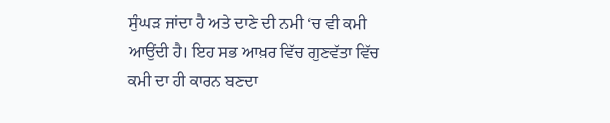ਸੁੰਘੜ ਜਾਂਦਾ ਹੈ ਅਤੇ ਦਾਣੇ ਦੀ ਨਮੀ ‘ਚ ਵੀ ਕਮੀ ਆਉਂਦੀ ਹੈ। ਇਹ ਸਭ ਆਖ਼ਰ ਵਿੱਚ ਗੁਣਵੱਤਾ ਵਿੱਚ ਕਮੀ ਦਾ ਹੀ ਕਾਰਨ ਬਣਦਾ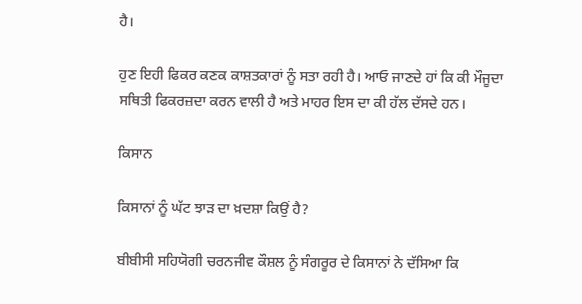ਹੈ।

ਹੁਣ ਇਹੀ ਫਿਕਰ ਕਣਕ ਕਾਸ਼ਤਕਾਰਾਂ ਨੂੰ ਸਤਾ ਰਹੀ ਹੈ। ਆਓ ਜਾਣਦੇ ਹਾਂ ਕਿ ਕੀ ਮੌਜੂਦਾ ਸਥਿਤੀ ਫਿਕਰਜ਼ਦਾ ਕਰਨ ਵਾਲੀ ਹੈ ਅਤੇ ਮਾਹਰ ਇਸ ਦਾ ਕੀ ਹੱਲ ਦੱਸਦੇ ਹਨ।

ਕਿਸਾਨ

ਕਿਸਾਨਾਂ ਨੂੰ ਘੱਟ ਝਾੜ ਦਾ ਖ਼ਦਸ਼ਾ ਕਿਉਂ ਹੈ?

ਬੀਬੀਸੀ ਸਹਿਯੋਗੀ ਚਰਨਜੀਵ ਕੌਸ਼ਲ ਨੂੰ ਸੰਗਰੂਰ ਦੇ ਕਿਸਾਨਾਂ ਨੇ ਦੱਸਿਆ ਕਿ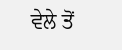ਵੇਲੇ ਤੋਂ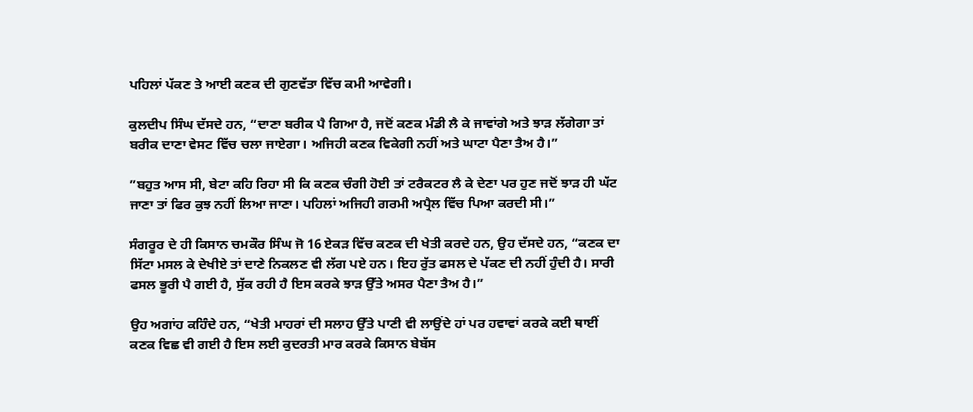ਪਹਿਲਾਂ ਪੱਕਣ ਤੇ ਆਈ ਕਣਕ ਦੀ ਗੁਣਵੱਤਾ ਵਿੱਚ ਕਮੀ ਆਵੇਗੀ।

ਕੁਲਦੀਪ ਸਿੰਘ ਦੱਸਦੇ ਹਨ, “ਦਾਣਾ ਬਰੀਕ ਪੈ ਗਿਆ ਹੈ, ਜਦੋਂ ਕਣਕ ਮੰਡੀ ਲੈ ਕੇ ਜਾਵਾਂਗੇ ਅਤੇ ਝਾੜ ਲੱਗੇਗਾ ਤਾਂ ਬਰੀਕ ਦਾਣਾ ਵੇਸਟ ਵਿੱਚ ਚਲਾ ਜਾਏਗਾ। ਅਜਿਹੀ ਕਣਕ ਵਿਕੇਗੀ ਨਹੀਂ ਅਤੇ ਘਾਟਾ ਪੈਣਾ ਤੈਅ ਹੈ।”

”ਬਹੁਤ ਆਸ ਸੀ, ਬੇਟਾ ਕਹਿ ਰਿਹਾ ਸੀ ਕਿ ਕਣਕ ਚੰਗੀ ਹੋਈ ਤਾਂ ਟਰੈਕਟਰ ਲੈ ਕੇ ਦੇਣਾ ਪਰ ਹੁਣ ਜਦੋਂ ਝਾੜ ਹੀ ਘੱਟ ਜਾਣਾ ਤਾਂ ਫਿਰ ਕੁਝ ਨਹੀਂ ਲਿਆ ਜਾਣਾ। ਪਹਿਲਾਂ ਅਜਿਹੀ ਗਰਮੀ ਅਪ੍ਰੈਲ ਵਿੱਚ ਪਿਆ ਕਰਦੀ ਸੀ।”

ਸੰਗਰੂਰ ਦੇ ਹੀ ਕਿਸਾਨ ਚਮਕੌਰ ਸਿੰਘ ਜੋ 16 ਏਕੜ ਵਿੱਚ ਕਣਕ ਦੀ ਖੇਤੀ ਕਰਦੇ ਹਨ, ਉਹ ਦੱਸਦੇ ਹਨ, “ਕਣਕ ਦਾ ਸਿੱਟਾ ਮਸਲ ਕੇ ਦੇਖੀਏ ਤਾਂ ਦਾਣੇ ਨਿਕਲਣ ਵੀ ਲੱਗ ਪਏ ਹਨ। ਇਹ ਰੁੱਤ ਫਸਲ ਦੇ ਪੱਕਣ ਦੀ ਨਹੀਂ ਹੁੰਦੀ ਹੈ। ਸਾਰੀ ਫਸਲ ਭੂਰੀ ਪੈ ਗਈ ਹੈ, ਸੁੱਕ ਰਹੀ ਹੈ ਇਸ ਕਰਕੇ ਝਾੜ ਉੱਤੇ ਅਸਰ ਪੈਣਾ ਤੈਅ ਹੈ।”

ਉਹ ਅਗਾਂਹ ਕਹਿੰਦੇ ਹਨ, “ਖੇਤੀ ਮਾਹਰਾਂ ਦੀ ਸਲਾਹ ਉੱਤੇ ਪਾਣੀ ਵੀ ਲਾਉਂਦੇ ਹਾਂ ਪਰ ਹਵਾਵਾਂ ਕਰਕੇ ਕਈ ਥਾਈਂ ਕਣਕ ਵਿਛ ਵੀ ਗਈ ਹੈ ਇਸ ਲਈ ਕੁਦਰਤੀ ਮਾਰ ਕਰਕੇ ਕਿਸਾਨ ਬੇਬੱਸ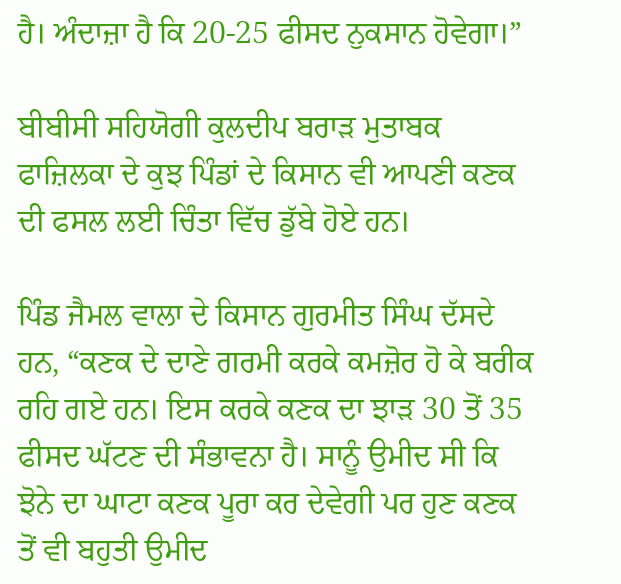ਹੈ। ਅੰਦਾਜ਼ਾ ਹੈ ਕਿ 20-25 ਫੀਸਦ ਨੁਕਸਾਨ ਹੋਵੇਗਾ।”

ਬੀਬੀਸੀ ਸਹਿਯੋਗੀ ਕੁਲਦੀਪ ਬਰਾੜ ਮੁਤਾਬਕ ਫਾਜ਼ਿਲਕਾ ਦੇ ਕੁਝ ਪਿੰਡਾਂ ਦੇ ਕਿਸਾਨ ਵੀ ਆਪਣੀ ਕਣਕ ਦੀ ਫਸਲ ਲਈ ਚਿੰਤਾ ਵਿੱਚ ਡੁੱਬੇ ਹੋਏ ਹਨ।

ਪਿੰਡ ਜੈਮਲ ਵਾਲਾ ਦੇ ਕਿਸਾਨ ਗੁਰਮੀਤ ਸਿੰਘ ਦੱਸਦੇ ਹਨ, “ਕਣਕ ਦੇ ਦਾਣੇ ਗਰਮੀ ਕਰਕੇ ਕਮਜ਼ੋਰ ਹੋ ਕੇ ਬਰੀਕ ਰਹਿ ਗਏ ਹਨ। ਇਸ ਕਰਕੇ ਕਣਕ ਦਾ ਝਾੜ 30 ਤੋਂ 35 ਫੀਸਦ ਘੱਟਣ ਦੀ ਸੰਭਾਵਨਾ ਹੈ। ਸਾਨੂੰ ਉਮੀਦ ਸੀ ਕਿ ਝੋਨੇ ਦਾ ਘਾਟਾ ਕਣਕ ਪੂਰਾ ਕਰ ਦੇਵੇਗੀ ਪਰ ਹੁਣ ਕਣਕ ਤੋਂ ਵੀ ਬਹੁਤੀ ਉਮੀਦ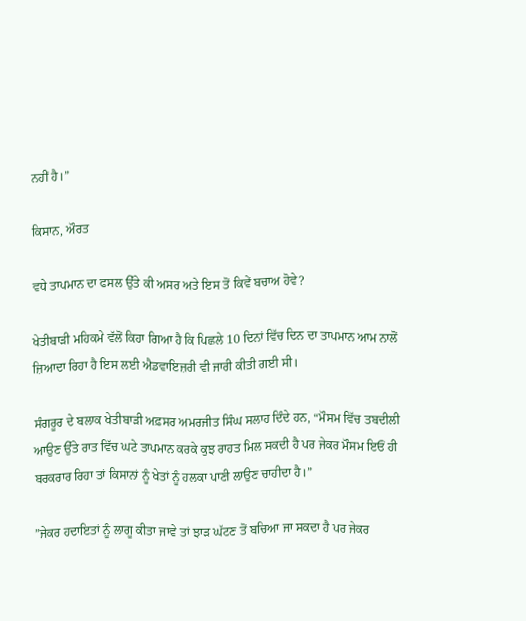ਨਹੀਂ ਹੈ।”

ਕਿਸਾਨ, ਔਰਤ

ਵਧੇ ਤਾਪਮਾਨ ਦਾ ਫਸਲ ਉੱਤੇ ਕੀ ਅਸਰ ਅਤੇ ਇਸ ਤੋਂ ਕਿਵੇਂ ਬਚਾਅ ਹੋਵੇ?

ਖੇਤੀਬਾੜੀ ਮਹਿਕਮੇ ਵੱਲੋਂ ਕਿਹਾ ਗਿਆ ਹੈ ਕਿ ਪਿਛਲੇ 10 ਦਿਨਾਂ ਵਿੱਚ ਦਿਨ ਦਾ ਤਾਪਮਾਨ ਆਮ ਨਾਲੋਂ ਜ਼ਿਆਦਾ ਰਿਹਾ ਹੈ ਇਸ ਲਈ ਐਡਵਾਇਜ਼ਰੀ ਵੀ ਜਾਰੀ ਕੀਤੀ ਗਈ ਸੀ।

ਸੰਗਰੂਰ ਦੇ ਬਲਾਕ ਖੇਤੀਬਾੜੀ ਅਫ਼ਸਰ ਅਮਰਜੀਤ ਸਿੰਘ ਸਲਾਹ ਦਿੰਦੇ ਹਨ, “ਮੌਸਮ ਵਿੱਚ ਤਬਦੀਲੀ ਆਉਣ ਉੱਤੇ ਰਾਤ ਵਿੱਚ ਘਟੇ ਤਾਪਮਾਨ ਕਰਕੇ ਕੁਝ ਰਾਹਤ ਮਿਲ ਸਕਦੀ ਹੈ ਪਰ ਜੇਕਰ ਮੌਸਮ ਇਓਂ ਹੀ ਬਰਕਰਾਰ ਰਿਹਾ ਤਾਂ ਕਿਸਾਨਾਂ ਨੂੰ ਖੇਤਾਂ ਨੂੰ ਹਲਕਾ ਪਾਣੀ ਲਾਉਣ ਚਾਹੀਦਾ ਹੈ।”

”ਜੇਕਰ ਹਦਾਇਤਾਂ ਨੂੰ ਲਾਗੂ ਕੀਤਾ ਜਾਵੇ ਤਾਂ ਝਾੜ ਘੱਟਣ ਤੋਂ ਬਚਿਆ ਜਾ ਸਕਦਾ ਹੈ ਪਰ ਜੇਕਰ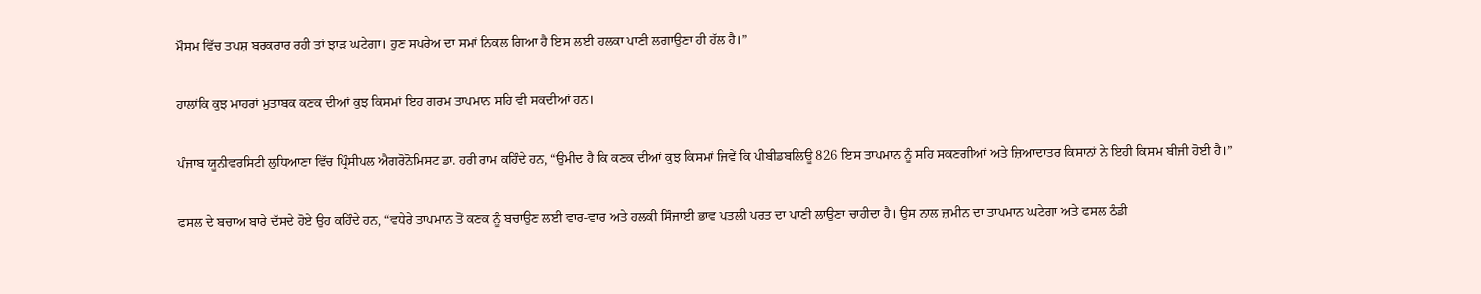ਮੌਸਮ ਵਿੱਚ ਤਪਸ਼ ਬਰਕਰਾਰ ਰਹੀ ਤਾਂ ਝਾੜ ਘਟੇਗਾ। ਹੁਣ ਸਪਰੇਅ ਦਾ ਸਮਾਂ ਨਿਕਲ ਗਿਆ ਹੈ ਇਸ ਲਈ ਹਲਕਾ ਪਾਣੀ ਲਗਾਉਣਾ ਹੀ ਹੱਲ ਹੈ।”

ਹਾਲਾਂਕਿ ਕੁਝ ਮਾਹਰਾਂ ਮੁਤਾਬਕ ਕਣਕ ਦੀਆਂ ਕੁਝ ਕਿਸਮਾਂ ਇਹ ਗਰਮ ਤਾਪਮਾਨ ਸਹਿ ਵੀ ਸਕਦੀਆਂ ਹਨ।

ਪੰਜਾਬ ਯੂਨੀਵਰਸਿਟੀ ਲੁਧਿਆਣਾ ਵਿੱਚ ਪ੍ਰਿੰਸੀਪਲ ਐਗਰੋਨੋਮਿਸਟ ਡਾ. ਹਰੀ ਰਾਮ ਕਹਿੰਦੇ ਹਨ, “ਉਮੀਦ ਹੈ ਕਿ ਕਣਕ ਦੀਆਂ ਕੁਝ ਕਿਸਮਾਂ ਜਿਵੇਂ ਕਿ ਪੀਬੀਡਬਲਿਊ 826 ਇਸ ਤਾਪਮਾਨ ਨੂੰ ਸਹਿ ਸਕਣਗੀਆਂ ਅਤੇ ਜ਼ਿਆਦਾਤਰ ਕਿਸਾਨਾਂ ਨੇ ਇਹੀ ਕਿਸਮ ਬੀਜੀ ਹੋਈ ਹੈ।”

ਫਸਲ ਦੇ ਬਚਾਅ ਬਾਰੇ ਦੱਸਦੇ ਹੋਏ ਉਹ ਕਹਿੰਦੇ ਹਨ, “ਵਧੇਰੇ ਤਾਪਮਾਨ ਤੋਂ ਕਣਕ ਨੂੰ ਬਚਾਉਣ ਲਈ ਵਾਰ-ਵਾਰ ਅਤੇ ਹਲਕੀ ਸਿੰਜਾਈ ਭਾਵ ਪਤਲੀ ਪਰਤ ਦਾ ਪਾਣੀ ਲਾਉਣਾ ਚਾਹੀਦਾ ਹੈ। ਉਸ ਨਾਲ ਜ਼ਮੀਨ ਦਾ ਤਾਪਮਾਨ ਘਟੇਗਾ ਅਤੇ ਫਸਲ ਠੰਡੀ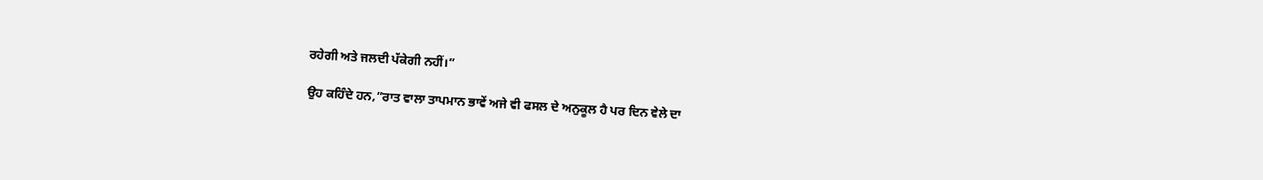ਰਹੇਗੀ ਅਤੇ ਜਲਦੀ ਪੱਕੇਗੀ ਨਹੀਂ।”

ਉਹ ਕਹਿੰਦੇ ਹਨ,”ਰਾਤ ਵਾਲਾ ਤਾਪਮਾਨ ਭਾਵੇਂ ਅਜੇ ਵੀ ਫਸਲ ਦੇ ਅਨੁਕੂਲ ਹੈ ਪਰ ਦਿਨ ਵੇਲੇ ਦਾ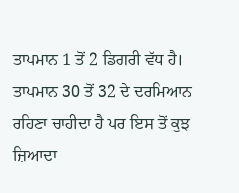ਤਾਪਮਾਨ 1 ਤੋਂ 2 ਡਿਗਰੀ ਵੱਧ ਹੈ। ਤਾਪਮਾਨ 30 ਤੋਂ 32 ਦੇ ਦਰਮਿਆਨ ਰਹਿਣਾ ਚਾਹੀਦਾ ਹੈ ਪਰ ਇਸ ਤੋਂ ਕੁਝ ਜ਼ਿਆਦਾ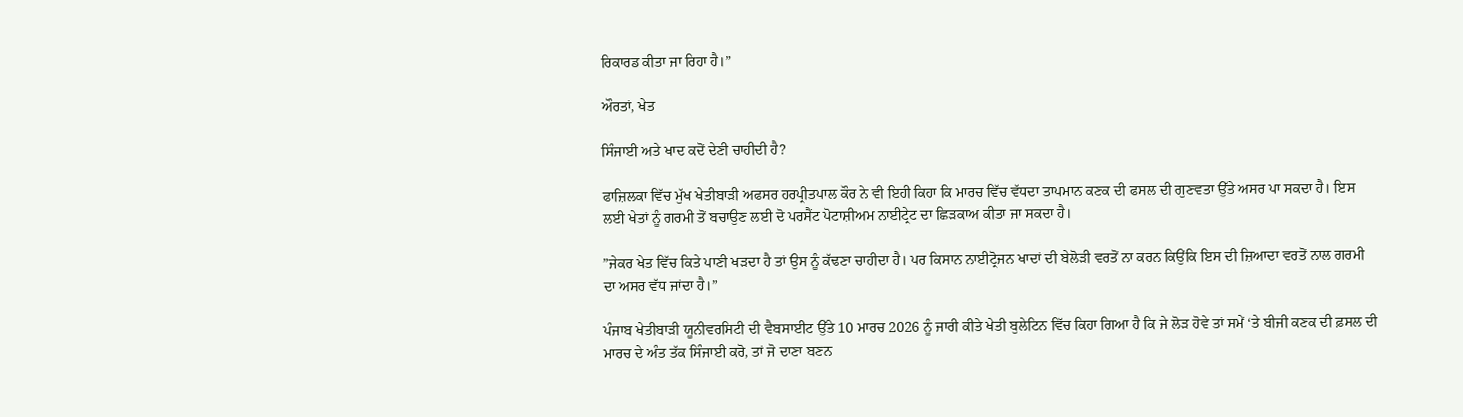ਰਿਕਾਰਡ ਕੀਤਾ ਜਾ ਰਿਹਾ ਹੈ।”

ਔਰਤਾਂ, ਖੇਤ

ਸਿੰਜਾਈ ਅਤੇ ਖਾਦ ਕਦੋਂ ਦੇਣੀ ਚਾਹੀਦੀ ਹੈ?

ਫਾਜ਼ਿਲਕਾ ਵਿੱਚ ਮੁੱਖ ਖੇਤੀਬਾੜੀ ਅਫਸਰ ਹਰਪ੍ਰੀਤਪਾਲ ਕੌਰ ਨੇ ਵੀ ਇਹੀ ਕਿਹਾ ਕਿ ਮਾਰਚ ਵਿੱਚ ਵੱਧਦਾ ਤਾਪਮਾਨ ਕਣਕ ਦੀ ਫਸਲ ਦੀ ਗੁਣਵਤਾ ਉੱਤੇ ਅਸਰ ਪਾ ਸਕਦਾ ਹੈ। ਇਸ ਲਈ ਖੇਤਾਂ ਨੂੰ ਗਰਮੀ ਤੋਂ ਬਚਾਉਣ ਲਈ ਦੋ ਪਰਸੈਂਟ ਪੋਟਾਸ਼ੀਅਮ ਨਾਈਟ੍ਰੇਟ ਦਾ ਛਿੜਕਾਅ ਕੀਤਾ ਜਾ ਸਕਦਾ ਹੈ।

”ਜੇਕਰ ਖੇਤ ਵਿੱਚ ਕਿਤੇ ਪਾਣੀ ਖੜਦਾ ਹੈ ਤਾਂ ਉਸ ਨੂੰ ਕੱਢਣਾ ਚਾਹੀਦਾ ਹੈ। ਪਰ ਕਿਸਾਨ ਨਾਈਟ੍ਰੋਜਨ ਖਾਦਾਂ ਦੀ ਬੇਲੋੜੀ ਵਰਤੋਂ ਨਾ ਕਰਨ ਕਿਉਂਕਿ ਇਸ ਦੀ ਜ਼ਿਆਦਾ ਵਰਤੋਂ ਨਾਲ ਗਰਮੀ ਦਾ ਅਸਰ ਵੱਧ ਜਾਂਦਾ ਹੈ।”

ਪੰਜਾਬ ਖੇਤੀਬਾੜੀ ਯੂਨੀਵਰਸਿਟੀ ਦੀ ਵੈਬਸਾਈਟ ਉੱਤੇ 10 ਮਾਰਚ 2026 ਨੂੰ ਜਾਰੀ ਕੀਤੇ ਖੇਤੀ ਬੁਲੇਟਿਨ ਵਿੱਚ ਕਿਹਾ ਗਿਆ ਹੈ ਕਿ ਜੇ ਲੋੜ ਹੋਵੇ ਤਾਂ ਸਮੇਂ ‘ਤੇ ਬੀਜੀ ਕਣਕ ਦੀ ਫ਼ਸਲ ਦੀ ਮਾਰਚ ਦੇ ਅੰਤ ਤੱਕ ਸਿੰਜਾਈ ਕਰੋ, ਤਾਂ ਜੋ ਦਾਣਾ ਬਣਨ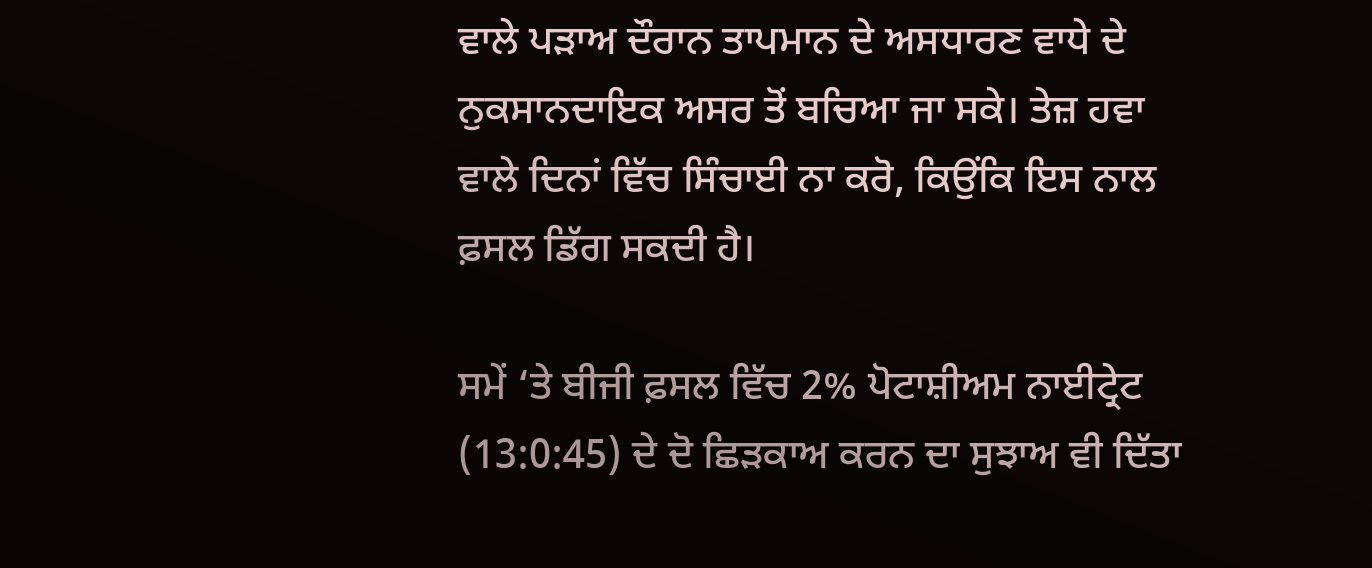ਵਾਲੇ ਪੜਾਅ ਦੌਰਾਨ ਤਾਪਮਾਨ ਦੇ ਅਸਧਾਰਣ ਵਾਧੇ ਦੇ ਨੁਕਸਾਨਦਾਇਕ ਅਸਰ ਤੋਂ ਬਚਿਆ ਜਾ ਸਕੇ। ਤੇਜ਼ ਹਵਾ ਵਾਲੇ ਦਿਨਾਂ ਵਿੱਚ ਸਿੰਚਾਈ ਨਾ ਕਰੋ, ਕਿਉਂਕਿ ਇਸ ਨਾਲ ਫ਼ਸਲ ਡਿੱਗ ਸਕਦੀ ਹੈ।

ਸਮੇਂ ‘ਤੇ ਬੀਜੀ ਫ਼ਸਲ ਵਿੱਚ 2% ਪੋਟਾਸ਼ੀਅਮ ਨਾਈਟ੍ਰੇਟ (13:0:45) ਦੇ ਦੋ ਛਿੜਕਾਅ ਕਰਨ ਦਾ ਸੁਝਾਅ ਵੀ ਦਿੱਤਾ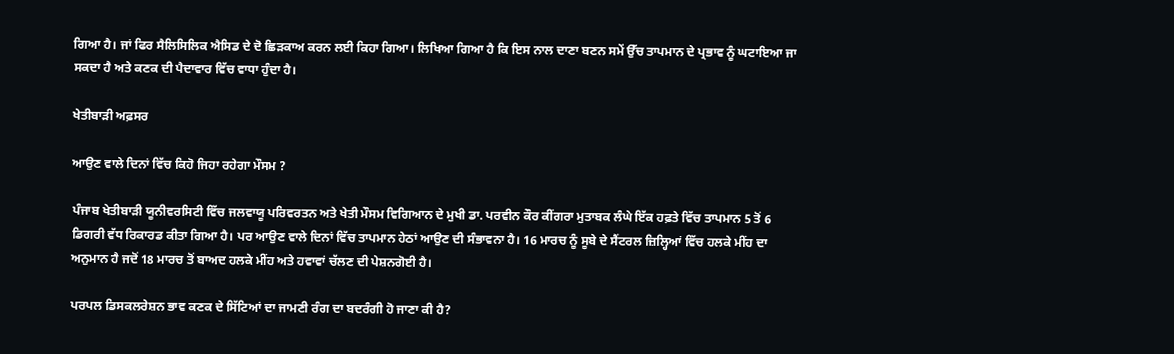ਗਿਆ ਹੈ। ਜਾਂ ਫਿਰ ਸੈਲਿਸਿਲਿਕ ਐਸਿਡ ਦੇ ਦੋ ਛਿੜਕਾਅ ਕਰਨ ਲਈ ਕਿਹਾ ਗਿਆ। ਲਿਖਿਆ ਗਿਆ ਹੈ ਕਿ ਇਸ ਨਾਲ ਦਾਣਾ ਬਣਨ ਸਮੇਂ ਉੱਚ ਤਾਪਮਾਨ ਦੇ ਪ੍ਰਭਾਵ ਨੂੰ ਘਟਾਇਆ ਜਾ ਸਕਦਾ ਹੈ ਅਤੇ ਕਣਕ ਦੀ ਪੈਦਾਵਾਰ ਵਿੱਚ ਵਾਧਾ ਹੁੰਦਾ ਹੈ।

ਖੇਤੀਬਾੜੀ ਅਫ਼ਸਰ

ਆਉਣ ਵਾਲੇ ਦਿਨਾਂ ਵਿੱਚ ਕਿਹੋ ਜਿਹਾ ਰਹੇਗਾ ਮੌਸਮ ?

ਪੰਜਾਬ ਖੇਤੀਬਾੜੀ ਯੂਨੀਵਰਸਿਟੀ ਵਿੱਚ ਜਲਵਾਯੂ ਪਰਿਵਰਤਨ ਅਤੇ ਖੇਤੀ ਮੌਸਮ ਵਿਗਿਆਨ ਦੇ ਮੁਖੀ ਡਾ. ਪਰਵੀਨ ਕੌਰ ਕੀਂਗਰਾ ਮੁਤਾਬਕ ਲੰਘੇ ਇੱਕ ਹਫ਼ਤੇ ਵਿੱਚ ਤਾਪਮਾਨ 5 ਤੋਂ 6 ਡਿਗਰੀ ਵੱਧ ਰਿਕਾਰਡ ਕੀਤਾ ਗਿਆ ਹੈ। ਪਰ ਆਉਣ ਵਾਲੇ ਦਿਨਾਂ ਵਿੱਚ ਤਾਪਮਾਨ ਹੇਠਾਂ ਆਉਣ ਦੀ ਸੰਭਾਵਨਾ ਹੈ। 16 ਮਾਰਚ ਨੂੰ ਸੂਬੇ ਦੇ ਸੈਂਟਰਲ ਜ਼ਿਲ੍ਹਿਆਂ ਵਿੱਚ ਹਲਕੇ ਮੀਂਹ ਦਾ ਅਨੁਮਾਨ ਹੈ ਜਦੋਂ 18 ਮਾਰਚ ਤੋਂ ਬਾਅਦ ਹਲਕੇ ਮੀਂਹ ਅਤੇ ਹਵਾਵਾਂ ਚੱਲਣ ਦੀ ਪੇਸ਼ਨਗੋਈ ਹੈ।

ਪਰਪਲ ਡਿਸਕਲਰੇਸ਼ਨ ਭਾਵ ਕਣਕ ਦੇ ਸਿੱਟਿਆਂ ਦਾ ਜਾਮਣੀ ਰੰਗ ਦਾ ਬਦਰੰਗੀ ਹੋ ਜਾਣਾ ਕੀ ਹੈ?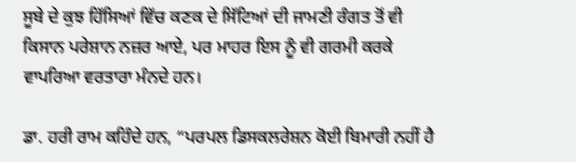ਸੂਬੇ ਦੇ ਕੁਝ ਹਿੱਸਿਆਂ ਵਿੱਚ ਕਣਕ ਦੇ ਸਿੱਟਿਆਂ ਦੀ ਜਾਮਣੀ ਰੰਗਤ ਤੋਂ ਵੀ ਕਿਸਾਨ ਪਰੇਸ਼ਾਨ ਨਜ਼ਰ ਆਏ, ਪਰ ਮਾਹਰ ਇਸ ਨੂੰ ਵੀ ਗਰਮੀ ਕਰਕੇ ਵਾਪਰਿਆ ਵਰਤਾਰਾ ਮੰਨਦੇ ਹਨ।

ਡਾ. ਹਰੀ ਰਾਮ ਕਹਿੰਦੇ ਹਨ, “ਪਰਪਲ ਡਿਸਕਲਰੇਸ਼ਨ ਕੋਈ ਬਿਮਾਰੀ ਨਹੀਂ ਹੈ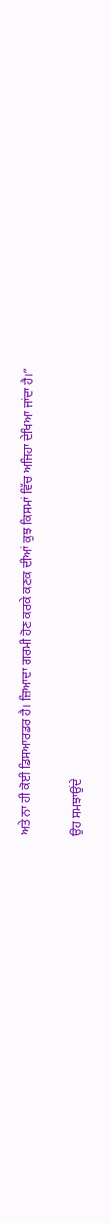ਅਤੇ ਨਾ ਹੀ ਕੋਈ ਡਿਸਆਰਡਰ ਹੈ। ਜ਼ਿਆਦਾ ਗਰਮੀ ਹੋਣ ਕਰਕੇ ਕਣਕ ਦੀਆਂ ਕੁਝ ਕਿਸਮਾਂ ਵਿੱਚ ਅਜਿਹਾ ਦੇਖਿਆ ਜਾਂਦਾ ਹੈ।”

ਉਹ ਸਮਝਾਉਂਦੇ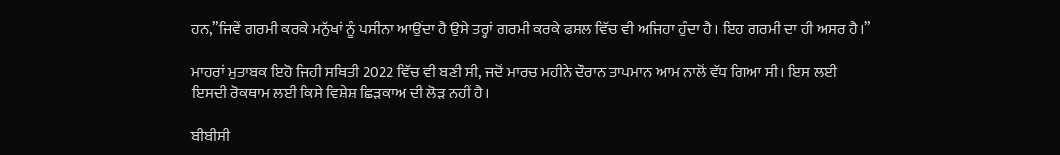ਹਨ,”ਜਿਵੇਂ ਗਰਮੀ ਕਰਕੇ ਮਨੁੱਖਾਂ ਨੂੰ ਪਸੀਨਾ ਆਉਂਦਾ ਹੈ ਉਸੇ ਤਰ੍ਹਾਂ ਗਰਮੀ ਕਰਕੇ ਫਸਲ ਵਿੱਚ ਵੀ ਅਜਿਹਾ ਹੁੰਦਾ ਹੈ। ਇਹ ਗਰਮੀ ਦਾ ਹੀ ਅਸਰ ਹੈ।”

ਮਾਹਰਾਂ ਮੁਤਾਬਕ ਇਹੋ ਜਿਹੀ ਸਥਿਤੀ 2022 ਵਿੱਚ ਵੀ ਬਣੀ ਸੀ, ਜਦੋਂ ਮਾਰਚ ਮਹੀਨੇ ਦੌਰਾਨ ਤਾਪਮਾਨ ਆਮ ਨਾਲੋਂ ਵੱਧ ਗਿਆ ਸੀ। ਇਸ ਲਈ ਇਸਦੀ ਰੋਕਥਾਮ ਲਈ ਕਿਸੇ ਵਿਸ਼ੇਸ਼ ਛਿੜਕਾਅ ਦੀ ਲੋੜ ਨਹੀਂ ਹੈ।

ਬੀਬੀਸੀ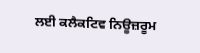ਲਈ ਕਲੈਕਟਿਵ ਨਿਊਜ਼ਰੂਮ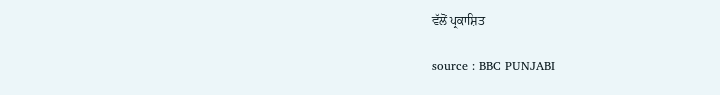ਵੱਲੋਂ ਪ੍ਰਕਾਸ਼ਿਤ

source : BBC PUNJABI